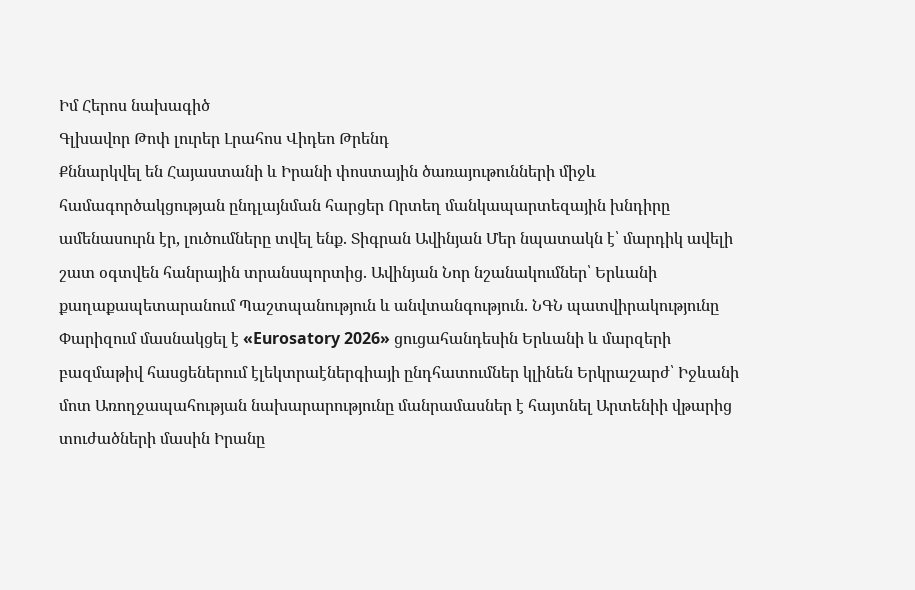Իմ Հերոս նախագիծ
Գլխավոր Թոփ լուրեր Լրահոս Վիդեո Թրենդ
Քննարկվել են Հայաստանի և Իրանի փոստային ծառայութունների միջև համագործակցության ընդլայնման հարցեր Որտեղ մանկապարտեզային խնդիրը ամենասուրն էր, լուծումները տվել ենք. Տիգրան Ավինյան Մեր նպատակն է՝ մարդիկ ավելի շատ օգտվեն հանրային տրանսպորտից. Ավինյան Նոր նշանակումներ՝ Երևանի քաղաքապետարանում Պաշտպանություն և անվտանգություն. ՆԳՆ պատվիրակությունը Փարիզում մասնակցել է «Eurosatory 2026» ցուցահանդեսին Երևանի և մարզերի բազմաթիվ հասցեներում էլեկտրաէներգիայի ընդհատումներ կլինեն Երկրաշարժ՝ Իջևանի մոտ Առողջապահության նախարարությունը մանրամասներ է հայտնել Արտենիի վթարից տուժածների մասին Իրանը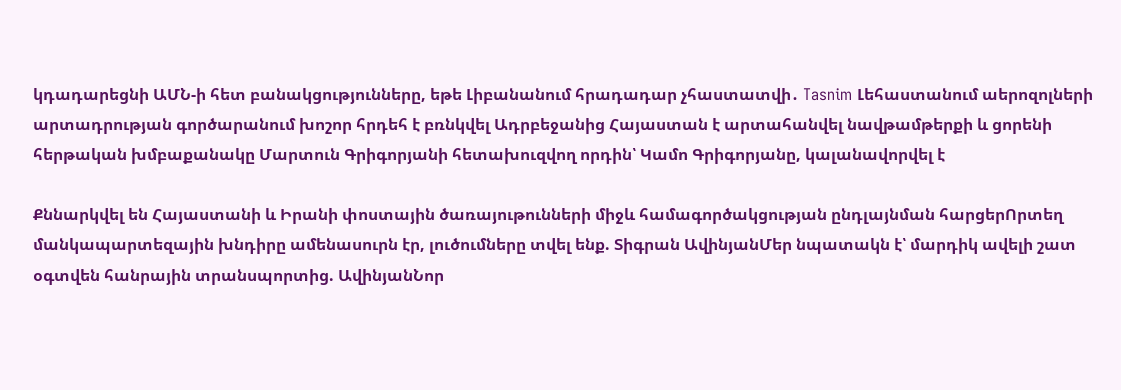կդադարեցնի ԱՄՆ-ի հետ բանակցությունները, եթե Լիբանանում հրադադար չհաստատվի․ Tasnim Լեհաստանում աերոզոլների արտադրության գործարանում խոշոր հրդեհ է բռնկվել Ադրբեջանից Հայաստան է արտահանվել նավթամթերքի և ցորենի հերթական խմբաքանակը Մարտուն Գրիգորյանի հետախուզվող որդին՝ Կամո Գրիգորյանը, կալանավորվել է

Քննարկվել են Հայաստանի և Իրանի փոստային ծառայութունների միջև համագործակցության ընդլայնման հարցերՈրտեղ մանկապարտեզային խնդիրը ամենասուրն էր, լուծումները տվել ենք. Տիգրան ԱվինյանՄեր նպատակն է՝ մարդիկ ավելի շատ օգտվեն հանրային տրանսպորտից. ԱվինյանՆոր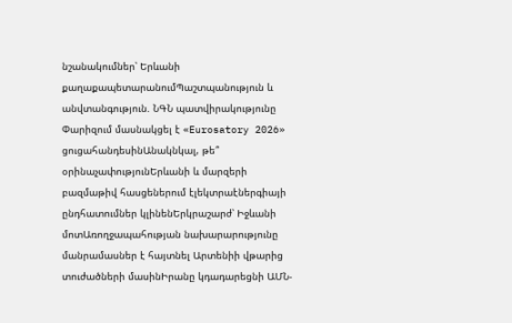նշանակումներ՝ Երևանի քաղաքապետարանումՊաշտպանություն և անվտանգություն. ՆԳՆ պատվիրակությունը Փարիզում մասնակցել է «Eurosatory 2026» ցուցահանդեսինԱնակնկալ, թե՞ օրինաչափությունԵրևանի և մարզերի բազմաթիվ հասցեներում էլեկտրաէներգիայի ընդհատումներ կլինենԵրկրաշարժ՝ Իջևանի մոտԱռողջապահության նախարարությունը մանրամասներ է հայտնել Արտենիի վթարից տուժածների մասինԻրանը կդադարեցնի ԱՄՆ-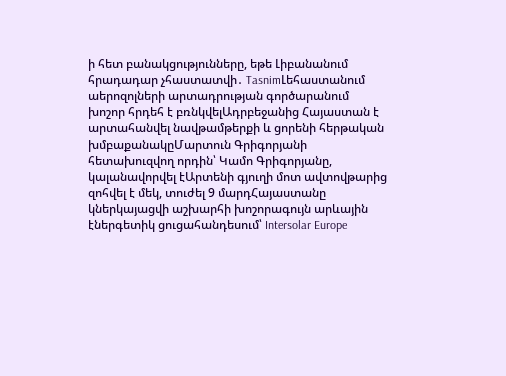ի հետ բանակցությունները, եթե Լիբանանում հրադադար չհաստատվի․ TasnimԼեհաստանում աերոզոլների արտադրության գործարանում խոշոր հրդեհ է բռնկվելԱդրբեջանից Հայաստան է արտահանվել նավթամթերքի և ցորենի հերթական խմբաքանակըՄարտուն Գրիգորյանի հետախուզվող որդին՝ Կամո Գրիգորյանը, կալանավորվել էԱրտենի գյուղի մոտ ավտովթարից զոհվել է մեկ, տուժել 9 մարդՀայաստանը կներկայացվի աշխարհի խոշորագույն արևային էներգետիկ ցուցահանդեսում՝ Intersolar Europe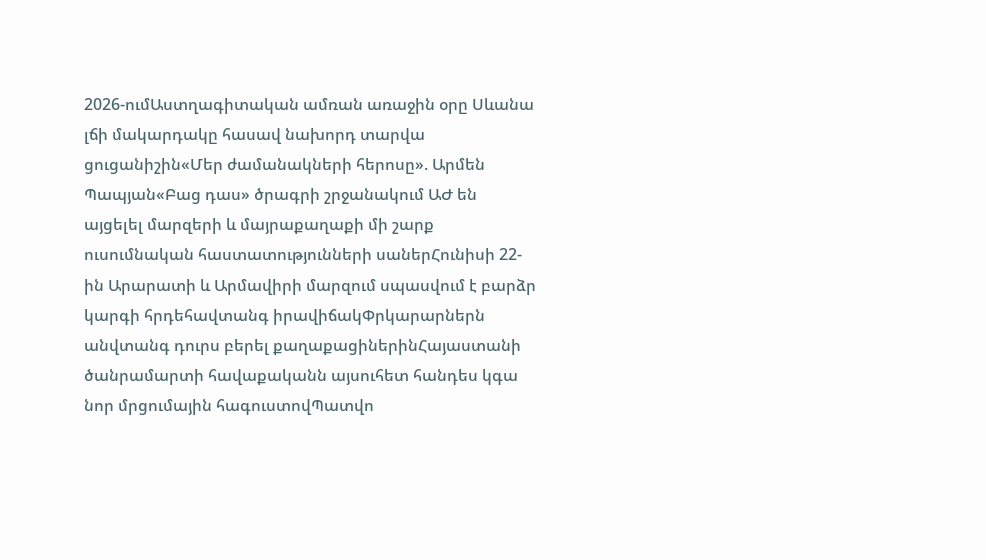2026-ումԱստղագիտական ամռան առաջին օրը Սևանա լճի մակարդակը հասավ նախորդ տարվա ցուցանիշին«Մեր ժամանակների հերոսը». Արմեն Պապյան«Բաց դաս» ծրագրի շրջանակում ԱԺ են այցելել մարզերի և մայրաքաղաքի մի շարք ուսումնական հաստատությունների սաներՀունիսի 22-ին Արարատի և Արմավիրի մարզում սպասվում է բարձր կարգի հրդեհավտանգ իրավիճակՓրկարարներն անվտանգ դուրս բերել քաղաքացիներինՀայաստանի ծանրամարտի հավաքականն այսուհետ հանդես կգա նոր մրցումային հագուստովՊատվո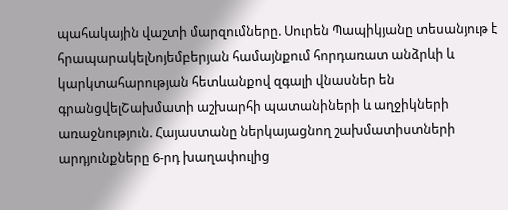պահակային վաշտի մարզումները. Սուրեն Պապիկյանը տեսանյութ է հրապարակելՆոյեմբերյան համայնքում հորդառատ անձրևի և կարկտահարության հետևանքով զգալի վնասներ են գրանցվելՇախմատի աշխարհի պատանիների և աղջիկների առաջնություն. Հայաստանը ներկայացնող շախմատիստների արդյունքները 6-րդ խաղափուլից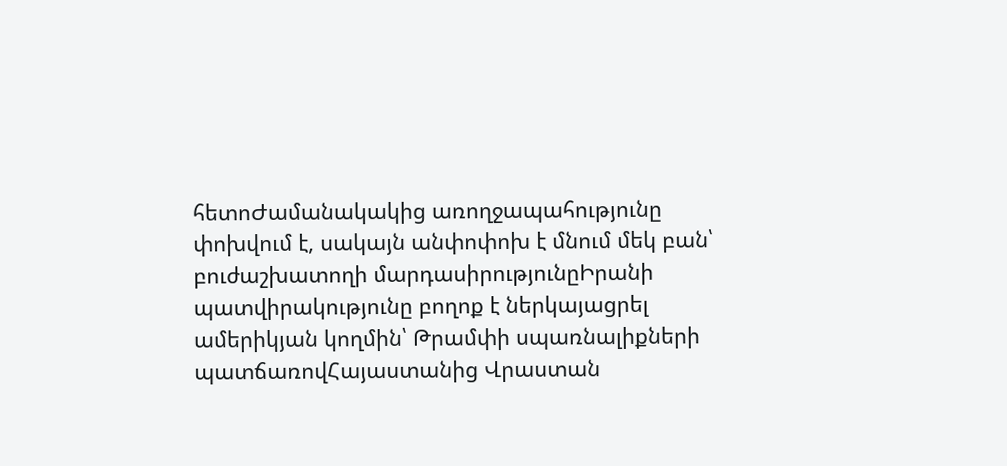հետոԺամանակակից առողջապահությունը փոխվում է, սակայն անփոփոխ է մնում մեկ բան՝ բուժաշխատողի մարդասիրությունըԻրանի պատվիրակությունը բողոք է ներկայացրել ամերիկյան կողմին՝ Թրամփի սպառնալիքների պատճառովՀայաստանից Վրաստան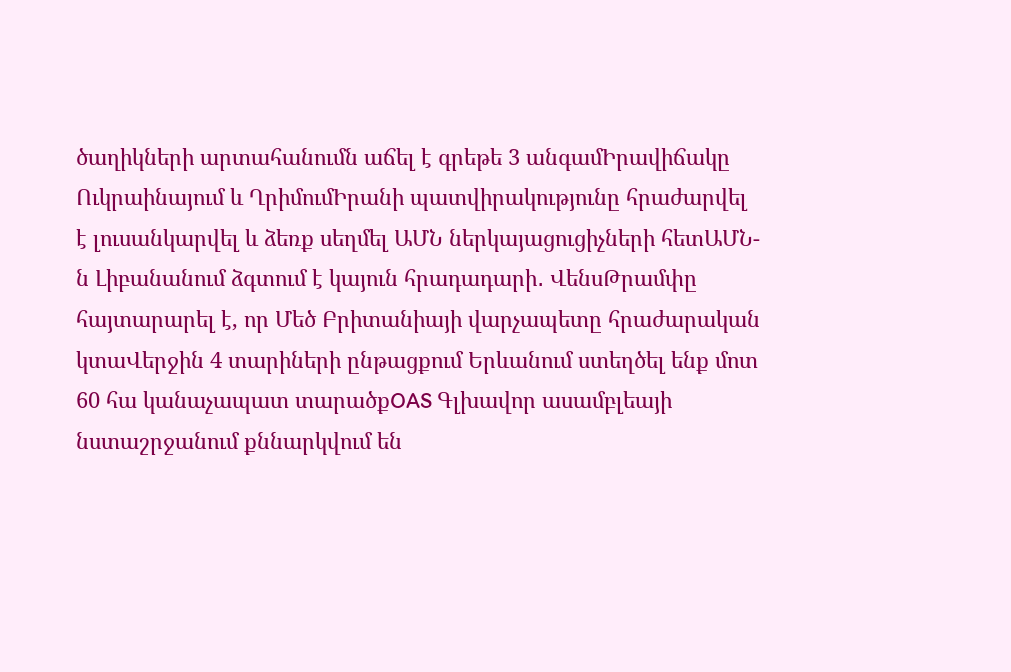ծաղիկների արտահանումն աճել է գրեթե 3 անգամԻրավիճակը Ուկրաինայում և ՂրիմումԻրանի պատվիրակությունը հրաժարվել է լուսանկարվել և ձեռք սեղմել ԱՄՆ ներկայացուցիչների հետԱՄՆ-ն Լիբանանում ձգտում է կայուն հրադադարի․ ՎենսԹրամփը հայտարարել է, որ Մեծ Բրիտանիայի վարչապետը հրաժարական կտաՎերջին 4 տարիների ընթացքում Երևանում ստեղծել ենք մոտ 60 հա կանաչապատ տարածքOAS Գլխավոր ասամբլեայի նստաշրջանում քննարկվում են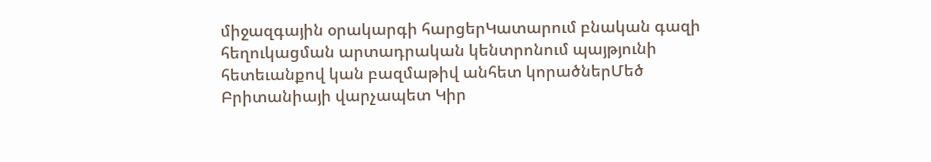միջազգային օրակարգի հարցերԿատարում բնական գազի հեղուկացման արտադրական կենտրոնում պայթյունի հետեւանքով կան բազմաթիվ անհետ կորածներՄեծ Բրիտանիայի վարչապետ Կիր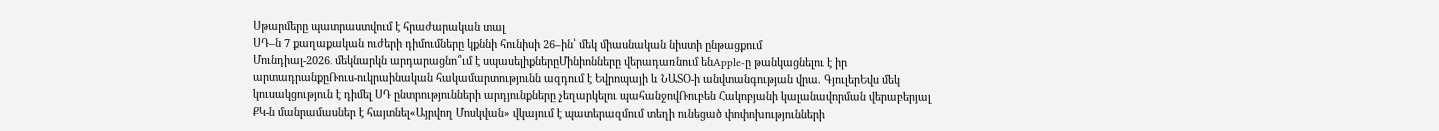Սթարմերը պատրաստվում է հրաժարական տալ
ՍԴ–ն 7 քաղաքական ուժերի դիմումները կքննի հունիսի 26–ին՝ մեկ միասնական նիստի ընթացքում
Մունդիալ-2026․ մեկնարկն արդարացնո՞ւմ է սպասելիքներըՄինիոնները վերադառնում ենApple-ը թանկացնելու է իր արտադրանքըՌուս-ուկրաինական հակամարտությունն ազդում է Եվրոպայի և ՆԱՏՕ-ի անվտանգության վրա. ԳյուլերԵվս մեկ կուսակցություն է դիմել ՍԴ ընտրությունների արդյունքները չեղարկելու պահանջովՌուբեն Հակոբյանի կալանավորման վերաբերյալ ՔԿ-ն մանրամասներ է հայտնել«Այրվող Մոսկվան» վկայում է պատերազմում տեղի ունեցած փոփոխությունների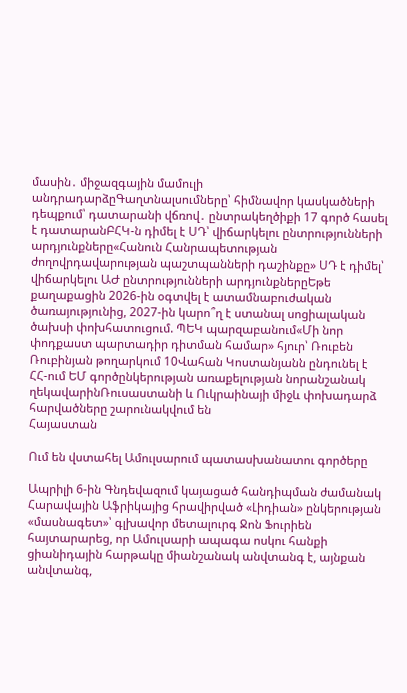մասին․ միջազգային մամուլի անդրադարձըԳաղտնալսումները՝ հիմնավոր կասկածների դեպքում՝ դատարանի վճռով․ ընտրակեղծիքի 17 գործ հասել է դատարանԲՀԿ-ն դիմել է ՍԴ՝ վիճարկելու ընտրությունների արդյունքները«Հանուն Հանրապետության ժողովրդավարության պաշտպանների դաշինքը» ՍԴ է դիմել՝ վիճարկելու ԱԺ ընտրությունների արդյունքներըԵթե քաղաքացին 2026-ին օգտվել է ատամնաբուժական ծառայությունից, 2027-ին կարո՞ղ է ստանալ սոցիալական ծախսի փոխհատուցում. ՊԵԿ պարզաբանում«Մի նոր փոդքաստ պարտադիր դիտման համար» հյուր՝ Ռուբեն Ռուբինյան թողարկում 10Վահան Կոստանյանն ընդունել է ՀՀ-ում ԵՄ գործընկերության առաքելության նորանշանակ ղեկավարինՌուսաստանի և Ուկրաինայի միջև փոխադարձ հարվածները շարունակվում են
Հայաստան

Ում են վստահել Ամուլսարում պատասխանատու գործերը

Ապրիլի 6-ին Գնդեվազում կայացած հանդիպման ժամանակ Հարավային Աֆրիկայից հրավիրված «Լիդիան» ընկերության «մասնագետ»՝ գլխավոր մետալուրգ Ջոն Ֆուրիեն հայտարարեց, որ Ամուլսարի ապագա ոսկու հանքի ցիանիդային հարթակը միանշանակ անվտանգ է, այնքան անվտանգ,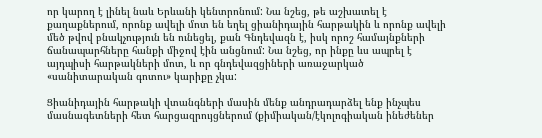որ կարող է լինել նաև Երևանի կենտրոնում: Նա նշեց, թե աշխատել է քաղաքներում, որոնք ավելի մոտ են եղել ցիանիդային հարթակին և որոնք ավելի մեծ թվով բնակչություն են ունեցել, քան Գնդեվազն է, իսկ որոշ համայնքների ճանապարհները հանքի միջով էին անցնում: Նա նշեց, որ ինքը ևս ապրել է այդպիսի հարթակների մոտ, և որ գնդեվազցիների առաջարկած «սանիտարական գոտու» կարիքը չկա:

Ցիանիդային հարթակի վտանգների մասին մենք անդրադարձել ենք ինչպես մասնագետների հետ հարցազրույցներում (քիմիական/էկոլոգիական ինեժեներ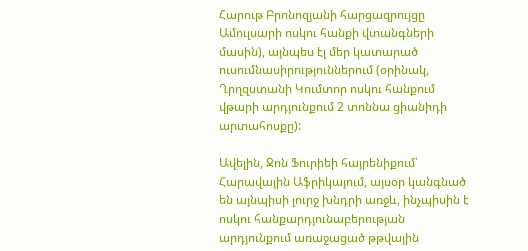Հարութ Բրոնոզյանի հարցազրույցը Ամուլսարի ոսկու հանքի վտանգների մասին), այնպես էլ մեր կատարած ուսումնասիրություններում (օրինակ, Ղրղզստանի Կումտոր ոսկու հանքում վթարի արդյունքում 2 տոննա ցիանիդի արտահոսքը):

Ավելին, Ջոն Ֆուրիեի հայրենիքում՝ Հարավային Աֆրիկայում, այսօր կանգնած են այնպիսի լուրջ խնդրի առջև, ինչպիսին է ոսկու հանքարդյունաբերության արդյունքում առաջացած թթվային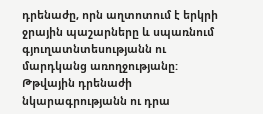դրենաժը, որն աղտոտում է երկրի ջրային պաշարները և սպառնում գյուղատնտեսությանն ու մարդկանց առողջությանը: Թթվային դրենաժի նկարագրությանն ու դրա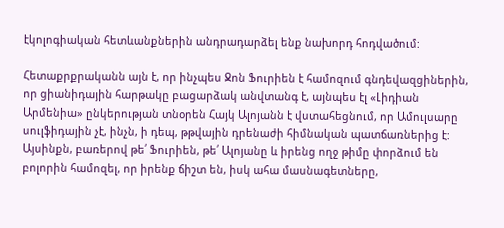էկոլոգիական հետևանքներին անդրադարձել ենք նախորդ հոդվածում:

Հետաքրքրականն այն է, որ ինչպես Ջոն Ֆուրիեն է համոզում գնդեվազցիներին, որ ցիանիդային հարթակը բացարձակ անվտանգ է, այնպես էլ «Լիդիան Արմենիա» ընկերության տնօրեն Հայկ Ալոյանն է վստահեցնում, որ Ամուլսարը սուլֆիդային չէ, ինչն, ի դեպ, թթվային դրենաժի հիմնական պատճառներից է: Այսինքն, բառերով թե՛ Ֆուրիեն, թե՛ Ալոյանը և իրենց ողջ թիմը փորձում են բոլորին համոզել, որ իրենք ճիշտ են, իսկ ահա մասնագետները,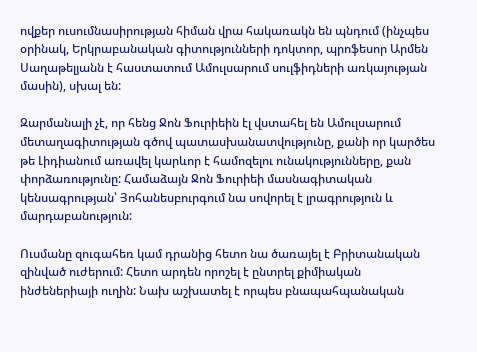ովքեր ուսումնասիրության հիման վրա հակառակն են պնդում (ինչպես օրինակ, Երկրաբանական գիտությունների դոկտոր, պրոֆեսոր Արմեն Սաղաթելյանն է հաստատում Ամուլսարում սուլֆիդների առկայության մասին), սխալ են:

Զարմանալի չէ, որ հենց Ջոն Ֆուրիեին էլ վստահել են Ամուլսարում մետաղագիտության գծով պատասխանատվությունը, քանի որ կարծես թե Լիդիանում առավել կարևոր է համոզելու ունակությունները, քան փորձառությունը: Համաձայն Ջոն Ֆուրիեի մասնագիտական կենսագրության՝ Յոհանեսբուրգում նա սովորել է լրագրություն և մարդաբանություն:

Ուսմանը զուգահեռ կամ դրանից հետո նա ծառայել է Բրիտանական զինված ուժերում: Հետո արդեն որոշել է ընտրել քիմիական ինժեներիայի ուղին: Նախ աշխատել է որպես բնապահպանական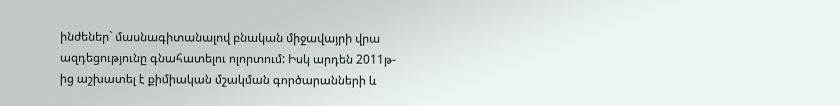ինժեներ` մասնագիտանալով բնական միջավայրի վրա ազդեցությունը գնահատելու ոլորտում: Իսկ արդեն 2011թ-ից աշխատել է քիմիական մշակման գործարանների և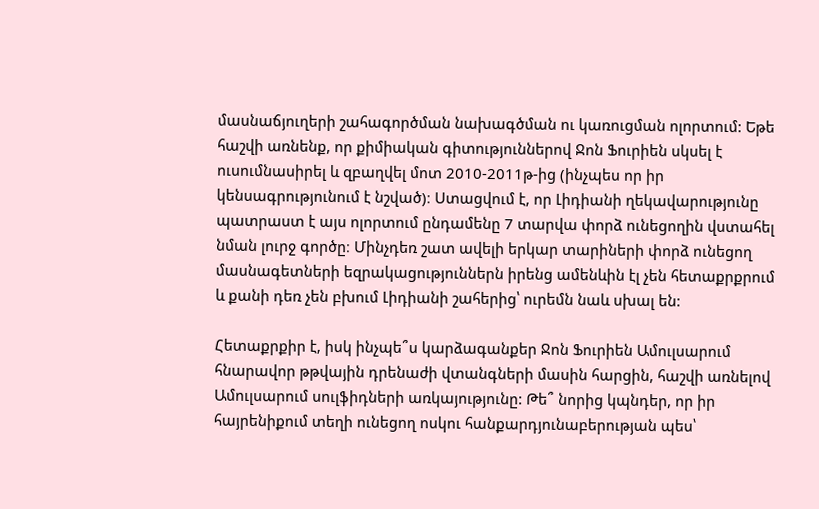մասնաճյուղերի շահագործման նախագծման ու կառուցման ոլորտում: Եթե հաշվի առնենք, որ քիմիական գիտություններով Ջոն Ֆուրիեն սկսել է ուսումնասիրել և զբաղվել մոտ 2010-2011թ-ից (ինչպես որ իր կենսագրությունում է նշված)։ Ստացվում է, որ Լիդիանի ղեկավարությունը պատրաստ է այս ոլորտում ընդամենը 7 տարվա փորձ ունեցողին վստահել նման լուրջ գործը։ Մինչդեռ շատ ավելի երկար տարիների փորձ ունեցող մասնագետների եզրակացություններն իրենց ամենևին էլ չեն հետաքրքրում և քանի դեռ չեն բխում Լիդիանի շահերից՝ ուրեմն նաև սխալ են:

Հետաքրքիր է, իսկ ինչպե՞ս կարձագանքեր Ջոն Ֆուրիեն Ամուլսարում հնարավոր թթվային դրենաժի վտանգների մասին հարցին, հաշվի առնելով Ամուլսարում սուլֆիդների առկայությունը: Թե՞ նորից կպնդեր, որ իր հայրենիքում տեղի ունեցող ոսկու հանքարդյունաբերության պես՝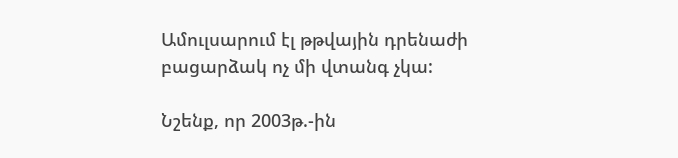Ամուլսարում էլ թթվային դրենաժի բացարձակ ոչ մի վտանգ չկա:

Նշենք, որ 2003թ.-ին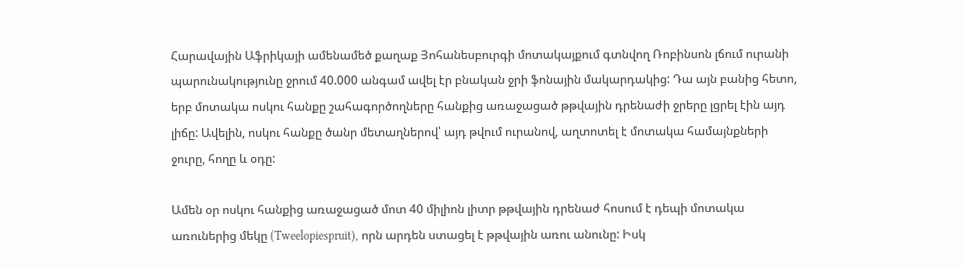Հարավային Աֆրիկայի ամենամեծ քաղաք Յոհանեսբուրգի մոտակայքում գտնվող Ռոբինսոն լճում ուրանի պարունակությունը ջրում 40.000 անգամ ավել էր բնական ջրի ֆոնային մակարդակից: Դա այն բանից հետո, երբ մոտակա ոսկու հանքը շահագործողները հանքից առաջացած թթվային դրենաժի ջրերը լցրել էին այդ լիճը: Ավելին, ոսկու հանքը ծանր մետաղներով՝ այդ թվում ուրանով, աղտոտել է մոտակա համայնքների ջուրը, հողը և օդը:

Ամեն օր ոսկու հանքից առաջացած մոտ 40 միլիոն լիտր թթվային դրենաժ հոսում է դեպի մոտակա առուներից մեկը (Tweelopiespruit), որն արդեն ստացել է թթվային առու անունը: Իսկ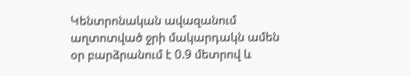Կենտրոնական ավազանում աղտոտված ջրի մակարդակն ամեն օր բարձրանում է 0.9 մետրով և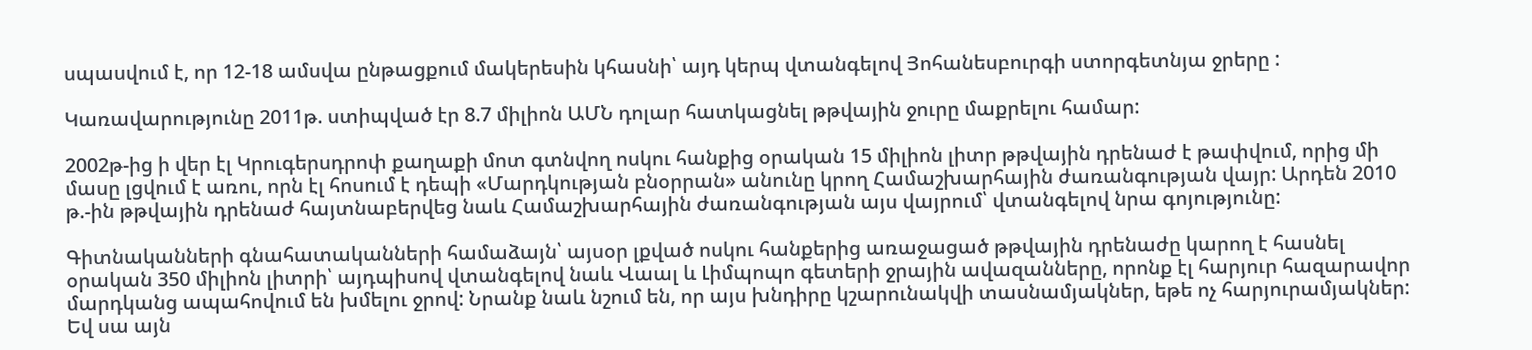սպասվում է, որ 12-18 ամսվա ընթացքում մակերեսին կհասնի՝ այդ կերպ վտանգելով Յոհանեսբուրգի ստորգետնյա ջրերը :

Կառավարությունը 2011թ. ստիպված էր 8.7 միլիոն ԱՄՆ դոլար հատկացնել թթվային ջուրը մաքրելու համար:

2002թ-ից ի վեր էլ Կրուգերսդրոփ քաղաքի մոտ գտնվող ոսկու հանքից օրական 15 միլիոն լիտր թթվային դրենաժ է թափվում, որից մի մասը լցվում է առու, որն էլ հոսում է դեպի «Մարդկության բնօրրան» անունը կրող Համաշխարհային ժառանգության վայր: Արդեն 2010 թ.-ին թթվային դրենաժ հայտնաբերվեց նաև Համաշխարհային ժառանգության այս վայրում՝ վտանգելով նրա գոյությունը:

Գիտնականների գնահատականների համաձայն՝ այսօր լքված ոսկու հանքերից առաջացած թթվային դրենաժը կարող է հասնել օրական 350 միլիոն լիտրի՝ այդպիսով վտանգելով նաև Վաալ և Լիմպոպո գետերի ջրային ավազանները, որոնք էլ հարյուր հազարավոր մարդկանց ապահովում են խմելու ջրով: Նրանք նաև նշում են, որ այս խնդիրը կշարունակվի տասնամյակներ, եթե ոչ հարյուրամյակներ: Եվ սա այն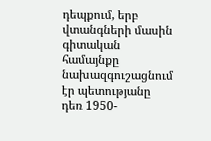դեպքում, երբ վտանգների մասին գիտական համայնքը նախազգուշացնում էր պետությանը դեռ 1950-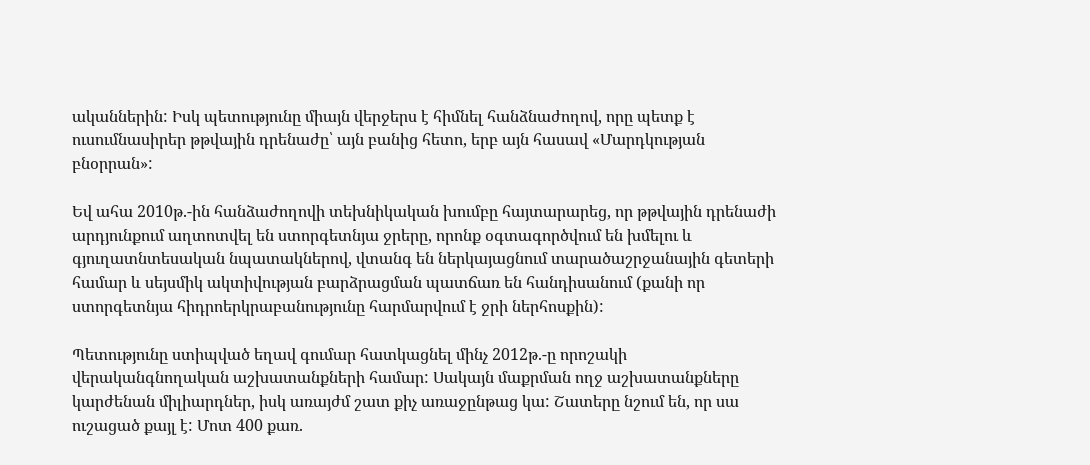ականներին: Իսկ պետությունը միայն վերջերս է հիմնել հանձնաժողով, որը պետք է ուսումնասիրեր թթվային դրենաժը՝ այն բանից հետո, երբ այն հասավ «Մարդկության բնօրրան»:

Եվ ահա 2010թ.-ին հանձաժողովի տեխնիկական խումբը հայտարարեց, որ թթվային դրենաժի արդյունքում աղտոտվել են ստորգետնյա ջրերը, որոնք օգտագործվում են խմելու և գյուղատնտեսական նպատակներով, վտանգ են ներկայացնում տարածաշրջանային գետերի համար և սեյսմիկ ակտիվության բարձրացման պատճառ են հանդիսանում (քանի որ ստորգետնյա հիդրոերկրաբանությունը հարմարվում է ջրի ներհոսքին):

Պետությունը ստիպված եղավ գումար հատկացնել մինչ 2012թ.-ը որոշակի վերականգնողական աշխատանքների համար: Սակայն մաքրման ողջ աշխատանքները կարժենան միլիարդներ, իսկ առայժմ շատ քիչ առաջընթաց կա: Շատերը նշում են, որ սա ուշացած քայլ է: Մոտ 400 քառ.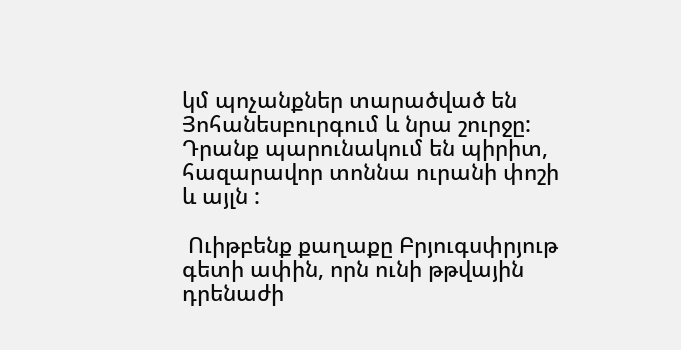կմ պոչանքներ տարածված են Յոհանեսբուրգում և նրա շուրջը: Դրանք պարունակում են պիրիտ, հազարավոր տոննա ուրանի փոշի և այլն :

 Ուիթբենք քաղաքը Բրյուգսփրյութ գետի ափին, որն ունի թթվային դրենաժի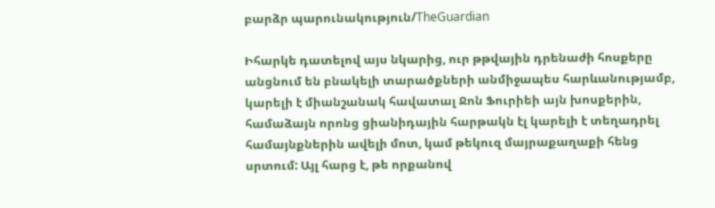բարձր պարունակություն/TheGuardian

Իհարկե դատելով այս նկարից, ուր թթվային դրենաժի հոսքերը անցնում են բնակելի տարածքների անմիջապես հարևանությամբ, կարելի է միանշանակ հավատալ Ջոն Ֆուրիեի այն խոսքերին, համաձայն որոնց ցիանիդային հարթակն էլ կարելի է տեղադրել համայնքներին ավելի մոտ, կամ թեկուզ մայրաքաղաքի հենց սրտում: Այլ հարց է, թե որքանով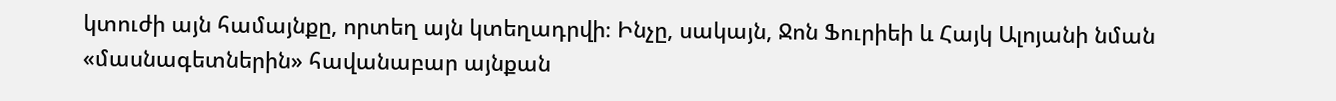կտուժի այն համայնքը, որտեղ այն կտեղադրվի։ Ինչը, սակայն, Ջոն Ֆուրիեի և Հայկ Ալոյանի նման «մասնագետներին» հավանաբար այնքան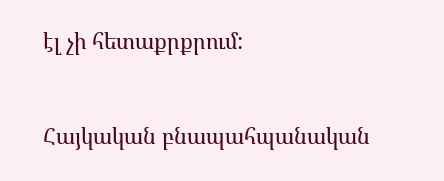էլ չի հետաքրքրում:


Հայկական բնապահպանական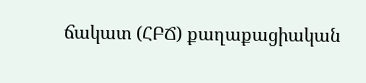ճակատ (ՀԲՃ) քաղաքացիական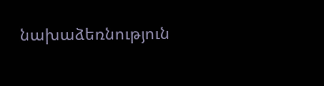նախաձեռնություն